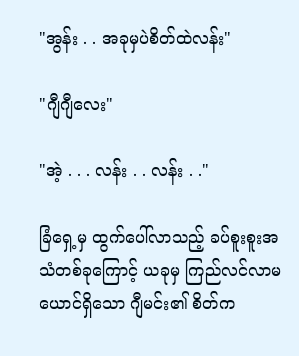"အွန်း . . အခုမှပဲစိတ်ထဲလန်း"

"ဂျီဂျီလေး"

"အဲ့ . . . လန်း . . လန်း . ."

ခြံရှေ့မှ ထွက်ပေါ်လာသည့် ခပ်စူးစူးအသံတစ်ခုကြောင့် ယခုမှ ကြည်လင်လာမယောင်ရှိသော ဂျီမင်း၏ စိတ်က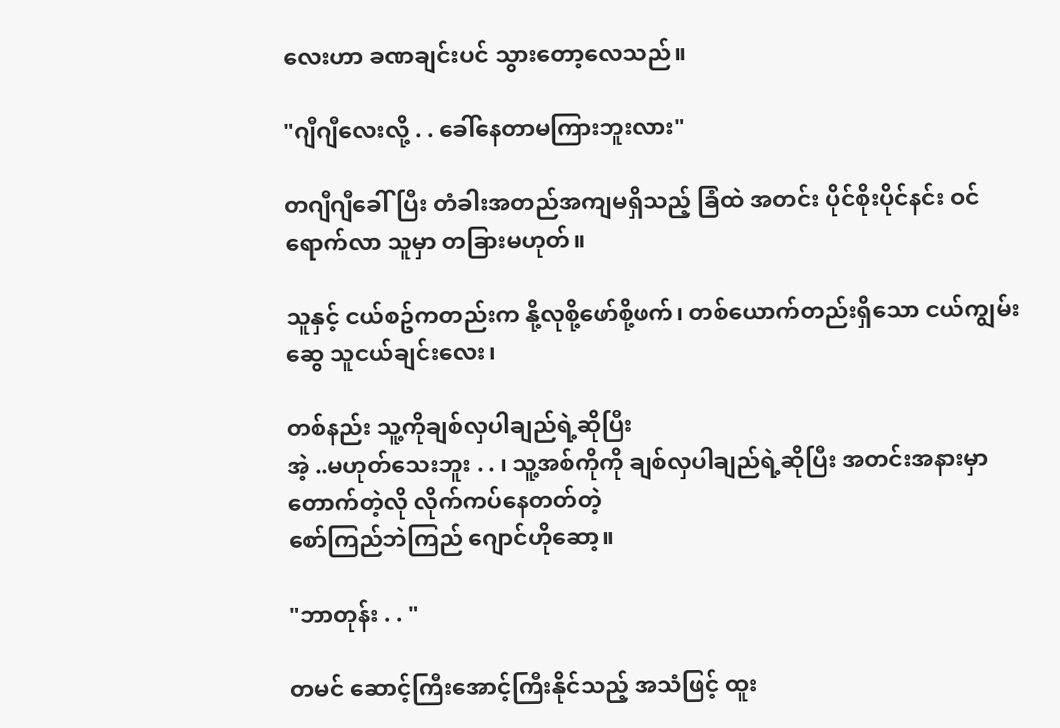လေးဟာ ခဏချင်းပင် သွားတော့လေသည်။

"ဂျီဂျီလေးလို့ . . ခေါ်နေတာမကြားဘူးလား"

တဂျီဂျီခေါ်ပြီး တံခါးအတည်အကျမရှိသည့် ခြံထဲ အတင်း ပိုင်စိုးပိုင်နင်း ဝင်ရောက်လာ သူမှာ တခြားမဟုတ်။

သူနှင့် ငယ်စဥ်ကတည်းက နို့လုစို့ဖော်စို့ဖက်၊ တစ်ယောက်တည်းရှိသော ငယ်ကျွမ်းဆွေ သူငယ်ချင်းလေး၊

တစ်နည်း သူ့ကိုချစ်လှပါချည်ရဲ့ဆိုပြီး
အဲ့ ..မဟုတ်သေးဘူး . . ၊ သူ့အစ်ကိုကို ချစ်လှပါချည်ရဲ့ဆိုပြီး အတင်းအနားမှာ တောက်တဲ့လို လိုက်ကပ်နေတတ်တဲ့
စော်ကြည်ဘဲကြည် ဂျောင်ဟိုဆော့။

"ဘာတုန်း . . "

တမင် ဆောင့်ကြီးအောင့်ကြီးနိုင်သည့် အသံဖြင့် ထူး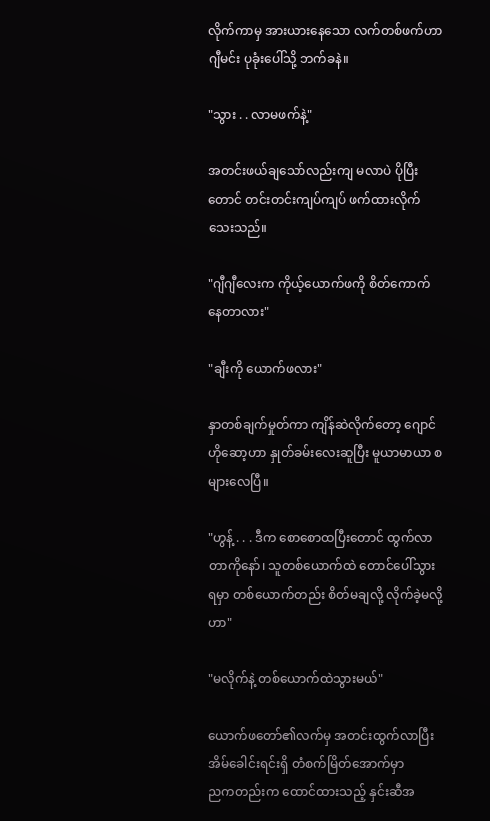လိုက်ကာမှ အားယားနေသော လက်တစ်ဖက်ဟာ ဂျီမင်း ပုခုံးပေါ်သို့ ဘက်ခနဲ။

"သွား . . လာမဖက်နဲ့"

အတင်းဖယ်ချသော်လည်းကျ မလာပဲ ပိုပြီးတောင် တင်းတင်းကျပ်ကျပ် ဖက်ထားလိုက်သေးသည်။

"ဂျီဂျီလေးက ကိုယ့်ယောက်ဖကို စိတ်ကောက်နေတာလား"

"ချီးကို ယောက်ဖလား"

နှာတစ်ချက်မှုတ်ကာ ကျိန်ဆဲလိုက်တော့ ဂျောင်ဟိုဆော့ဟာ နှုတ်ခမ်းလေးဆူပြီး မူယာမာယာ စများလေပြီ။

"ဟွန့် . . . ဒီက စောစောထပြီးတောင် ထွက်လာတာကိုနော်၊ သူတစ်ယောက်ထဲ တောင်ပေါ်သွားရမှာ တစ်ယောက်တည်း စိတ်မချလို့ လိုက်ခဲ့မလို့ဟာ"

"မလိုက်နဲ့ တစ်ယောက်ထဲသွားမယ်"

ယောက်ဖတော်၏လက်မှ အတင်းထွက်လာပြီး အိမ်ခေါင်းရင်းရှိ တံစက်မြိတ်အောက်မှာ
ညကတည်းက ထောင်ထားသည့် နှင်းဆီအ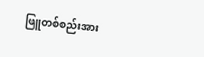ဖြူတစ်စည်းအား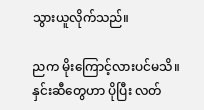သွားယူလိုက်သည်။

ညက မိုးကြောင့်လားပင်မသိ။ နှင်းဆီတွေဟာ ပိုပြီး လတ်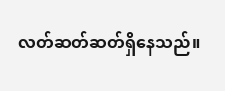လတ်ဆတ်ဆတ်ရှိနေသည်။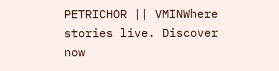PETRICHOR || VMINWhere stories live. Discover now